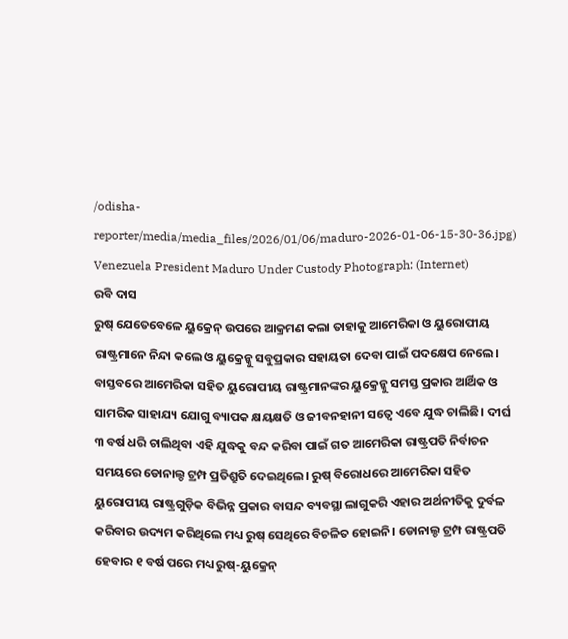/odisha-reporter/media/media_files/2026/01/06/maduro-2026-01-06-15-30-36.jpg)
Venezuela President Maduro Under Custody Photograph: (Internet)
ରବି ଦାସ
ରୁଷ୍ ଯେତେବେଳେ ୟୁକ୍ରେନ୍ ଉପରେ ଆକ୍ରମଣ କଲା ତାହାକୁ ଆମେରିକା ଓ ୟୁରୋପୀୟ ରାଷ୍ଟ୍ରମାନେ ନିନ୍ଦା କଲେ ଓ ୟୁକ୍ରେନ୍କୁ ସବୁପ୍ରକାର ସହାୟତା ଦେବା ପାଇଁ ପଦକ୍ଷେପ ନେଲେ। ବାସ୍ତବରେ ଆମେରିକା ସହିତ ୟୁରୋପୀୟ ରାଷ୍ଟ୍ରମାନଙ୍କର ୟୁକ୍ରେନ୍କୁ ସମସ୍ତ ପ୍ରକାର ଆର୍ଥିକ ଓ ସାମରିକ ସାହାଯ୍ୟ ଯୋଗୁ ବ୍ୟାପକ କ୍ଷୟକ୍ଷତି ଓ ଜୀବନହାନୀ ସତ୍ୱେ ଏବେ ଯୁଦ୍ଧ ଚାଲିଛି। ଦୀର୍ଘ ୩ ବର୍ଷ ଧରି ଚାଲିଥିବା ଏହି ଯୁଦ୍ଧକୁ ବନ୍ଦ କରିବା ପାଇଁ ଗତ ଆମେରିକା ରାଷ୍ଟ୍ରପତି ନିର୍ବାଚନ ସମୟରେ ଡୋନାଲ୍ଡ ଟ୍ରମ୍ପ ପ୍ରତିଶ୍ରୁତି ଦେଇଥିଲେ। ରୁଷ୍ ବିରୋଧରେ ଆମେରିକା ସହିତ ୟୁରୋପୀୟ ରାଷ୍ଟ୍ରଗୁଡ଼ିକ ବିଭିନ୍ନ ପ୍ରକାର ବାସନ୍ଦ ବ୍ୟବସ୍ଥା ଲାଗୁକରି ଏହାର ଅର୍ଥନୀତିକୁ ଦୁର୍ବଳ କରିବାର ଉଦ୍ୟମ କରିଥିଲେ ମଧ୍ୟ ରୁଷ୍ ସେଥିରେ ବିଚଳିତ ହୋଇନି। ଡୋନାଲ୍ଡ ଟ୍ରମ୍ପ ରାଷ୍ଟ୍ରପତି ହେବାର ୧ ବର୍ଷ ପରେ ମଧ୍ୟ ରୁଷ୍-ୟୁକ୍ରେନ୍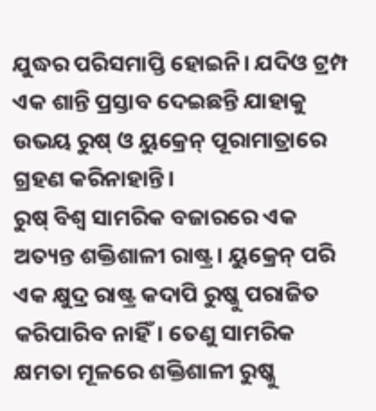ଯୁଦ୍ଧର ପରିସମାପ୍ତି ହୋଇନି। ଯଦିଓ ଟ୍ରମ୍ପ ଏକ ଶାନ୍ତି ପ୍ରସ୍ତାବ ଦେଇଛନ୍ତି ଯାହାକୁ ଉଭୟ ରୁଷ୍ ଓ ୟୁକ୍ରେନ୍ ପୂରାମାତ୍ରାରେ ଗ୍ରହଣ କରିନାହାନ୍ତି।
ରୁଷ୍ ବିଶ୍ୱ ସାମରିକ ବଜାରରେ ଏକ ଅତ୍ୟନ୍ତ ଶକ୍ତିଶାଳୀ ରାଷ୍ଟ୍ର। ୟୁକ୍ରେନ୍ ପରି ଏକ କ୍ଷୁଦ୍ର ରାଷ୍ଟ୍ର କଦାପି ରୁଷ୍କୁ ପରାଜିତ କରିପାରିବ ନାହିଁ। ତେଣୁ ସାମରିକ କ୍ଷମତା ମୂଳରେ ଶକ୍ତିଶାଳୀ ରୁଷ୍କୁ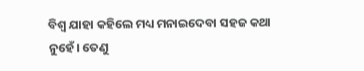ବିଶ୍ୱ ଯାହା କହିଲେ ମଧ୍ୟ ମନାଇଦେବା ସହଜ କଥା ନୁହେଁ। ତେଣୁ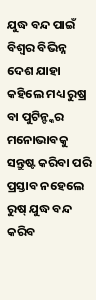ଯୁଦ୍ଧ ବନ୍ଦ ପାଇଁ ବିଶ୍ୱର ବିଭିନ୍ନ ଦେଶ ଯାହା କହିଲେ ମଧ୍ୟ ରୁଷ୍ର ବା ପୁଟିନ୍ଙ୍କର ମନୋଭାବକୁ ସନ୍ତୁଷ୍ଟ କରିବା ପରି ପ୍ରସ୍ତାବ ନହେଲେ ରୁଷ୍ ଯୁଦ୍ଧ ବନ୍ଦ କରିବ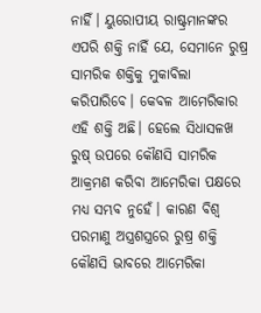ନାହିଁ। ୟୁରୋପୀୟ ରାଷ୍ଟ୍ରମାନଙ୍କର ଏପରି ଶକ୍ତି ନାହିଁ ଯେ, ସେମାନେ ରୁଷ୍ର ସାମରିକ ଶକ୍ତିକୁ ମୁକାବିଲା କରିପାରିବେ। କେବଳ ଆମେରିକାର ଏହି ଶକ୍ତି ଅଛି। ହେଲେ ସିଧାସଳଖ ରୁଷ୍ ଉପରେ କୌଣସି ସାମରିକ ଆକ୍ରମଣ କରିବା ଆମେରିକା ପକ୍ଷରେ ମଧ୍ୟ ସମ୍ଭବ ନୁହେଁ। କାରଣ ବିଶ୍ୱ ପରମାଣୁ ଅସ୍ତ୍ରଶସ୍ତ୍ରରେ ରୁଷ୍ର ଶକ୍ତି କୌଣସି ଭାବରେ ଆମେରିକା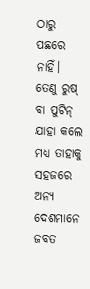ଠାରୁ ପଛରେ ନାହିଁ। ତେଣୁ ରୁଷ୍ ବା ପୁଟିନ୍ ଯାହା କଲେ ମଧ୍ୟ ତାହାକୁ ସହଜରେ ଅନ୍ୟ ଦେଶମାନେ ଜବତ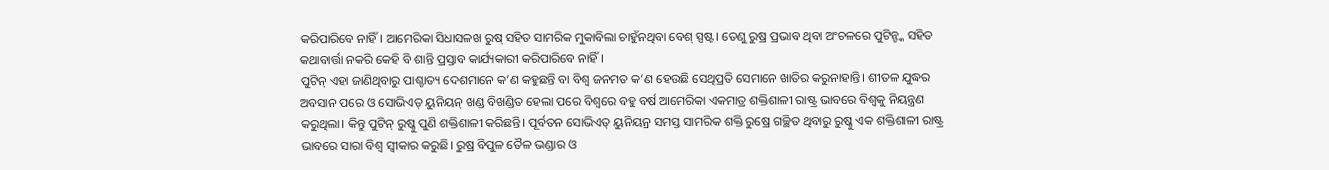କରିପାରିବେ ନାହିଁ। ଆମେରିକା ସିଧାସଳଖ ରୁଷ୍ ସହିତ ସାମରିକ ମୁକାବିଲା ଚାହୁଁନଥିବା ବେଶ୍ ସ୍ପଷ୍ଟ। ତେଣୁ ରୁଷ୍ର ପ୍ରଭାବ ଥିବା ଅଂଚଳରେ ପୁଟିନ୍ଙ୍କ ସହିତ କଥାବାର୍ତ୍ତା ନକରି କେହି ବି ଶାନ୍ତି ପ୍ରସ୍ତାବ କାର୍ଯ୍ୟକାରୀ କରିପାରିବେ ନାହିଁ।
ପୁଟିନ୍ ଏହା ଜାଣିଥିବାରୁ ପାଶ୍ଚାତ୍ୟ ଦେଶମାନେ କ’ଣ କହୁଛନ୍ତି ବା ବିଶ୍ୱ ଜନମତ କ’ଣ ହେଉଛି ସେଥିପ୍ରତି ସେମାନେ ଖାତିର କରୁନାହାନ୍ତି। ଶୀତଳ ଯୁଦ୍ଧର ଅବସାନ ପରେ ଓ ସୋଭିଏତ୍ ୟୁନିୟନ୍ ଖଣ୍ଡ ବିଖଣ୍ଡିତ ହେଲା ପରେ ବିଶ୍ୱରେ ବହୁ ବର୍ଷ ଆମେରିକା ଏକମାତ୍ର ଶକ୍ତିଶାଳୀ ରାଷ୍ଟ୍ର ଭାବରେ ବିଶ୍ୱକୁ ନିୟନ୍ତ୍ରଣ କରୁଥିଲା। କିନ୍ତୁ ପୁଟିନ୍ ରୁଷ୍କୁ ପୁଣି ଶକ୍ତିଶାଳୀ କରିଛନ୍ତି। ପୂର୍ବତନ ସୋଭିଏତ୍ ୟୁନିୟନ୍ର ସମସ୍ତ ସାମରିକ ଶକ୍ତି ରୁଷ୍ରେ ଗଚ୍ଛିତ ଥିବାରୁ ରୁଷ୍କୁ ଏକ ଶକ୍ତିଶାଳୀ ରାଷ୍ଟ୍ର ଭାବରେ ସାରା ବିଶ୍ୱ ସ୍ୱୀକାର କରୁଛି। ରୁଷ୍ର ବିପୁଳ ତୈଳ ଭଣ୍ଡାର ଓ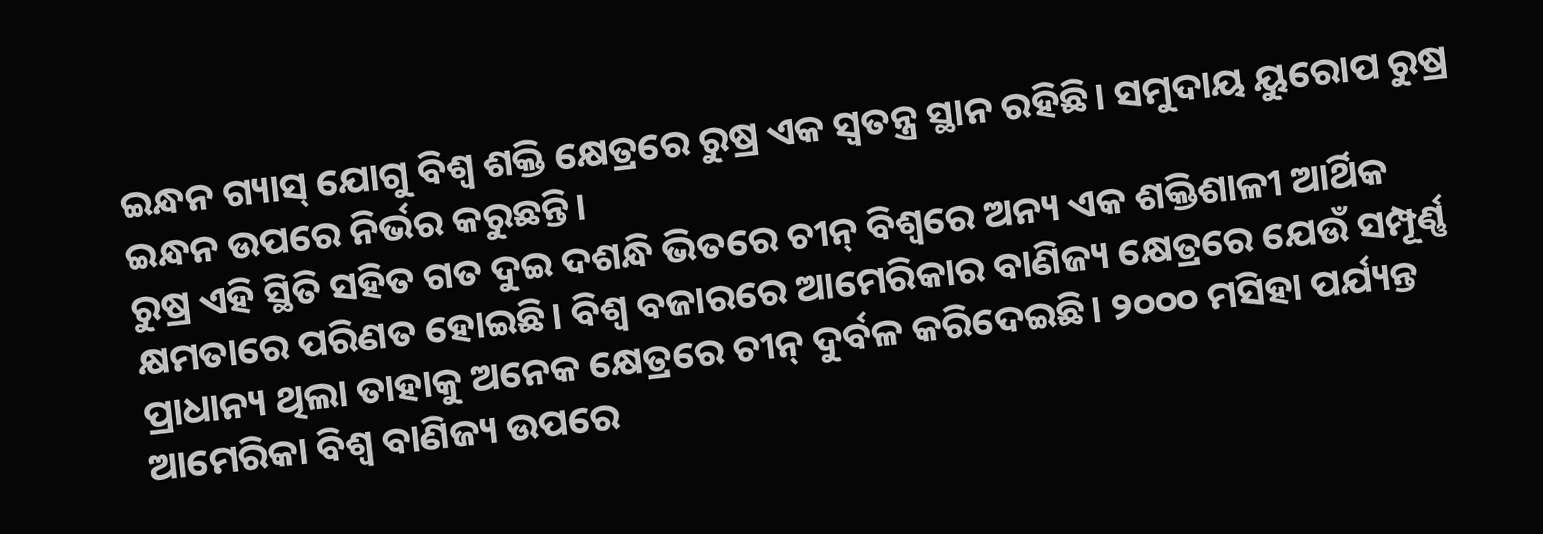ଇନ୍ଧନ ଗ୍ୟାସ୍ ଯୋଗୁ ବିଶ୍ୱ ଶକ୍ତି କ୍ଷେତ୍ରରେ ରୁଷ୍ର ଏକ ସ୍ୱତନ୍ତ୍ର ସ୍ଥାନ ରହିଛି। ସମୁଦାୟ ୟୁରୋପ ରୁଷ୍ର ଇନ୍ଧନ ଉପରେ ନିର୍ଭର କରୁଛନ୍ତି।
ରୁଷ୍ର ଏହି ସ୍ଥିତି ସହିତ ଗତ ଦୁଇ ଦଶନ୍ଧି ଭିତରେ ଚୀନ୍ ବିଶ୍ୱରେ ଅନ୍ୟ ଏକ ଶକ୍ତିଶାଳୀ ଆର୍ଥିକ କ୍ଷମତାରେ ପରିଣତ ହୋଇଛି। ବିଶ୍ୱ ବଜାରରେ ଆମେରିକାର ବାଣିଜ୍ୟ କ୍ଷେତ୍ରରେ ଯେଉଁ ସମ୍ପୂର୍ଣ୍ଣ ପ୍ରାଧାନ୍ୟ ଥିଲା ତାହାକୁ ଅନେକ କ୍ଷେତ୍ରରେ ଚୀନ୍ ଦୁର୍ବଳ କରିଦେଇଛି। ୨୦୦୦ ମସିହା ପର୍ଯ୍ୟନ୍ତ ଆମେରିକା ବିଶ୍ୱ ବାଣିଜ୍ୟ ଉପରେ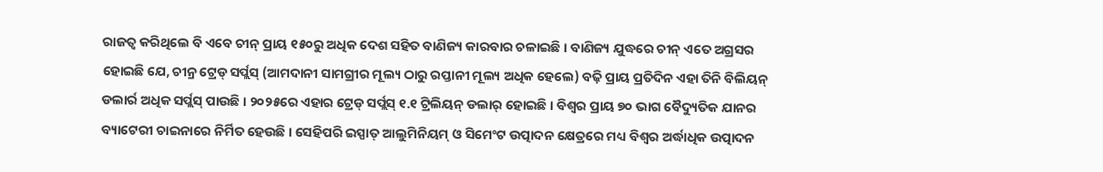ରାଜତ୍ୱ କରିଥିଲେ ବି ଏବେ ଚୀନ୍ ପ୍ରାୟ ୧୫୦ରୁ ଅଧିକ ଦେଶ ସହିତ ବାଣିଜ୍ୟ କାରବାର ଚଳାଇଛି। ବାଣିଜ୍ୟ ଯୁଦ୍ଧରେ ଚୀନ୍ ଏତେ ଅଗ୍ରସର ହୋଇଛି ଯେ, ଚୀନ୍ର ଟ୍ରେଡ୍ ସର୍ପ୍ଲସ୍ (ଆମଦାନୀ ସାମଗ୍ରୀର ମୂଲ୍ୟ ଠାରୁ ରପ୍ତାନୀ ମୂଲ୍ୟ ଅଧିକ ହେଲେ) ବଢ଼ି ପ୍ରାୟ ପ୍ରତିଦିନ ଏହା ତିନି ବିଲିୟନ୍ ଡଲାର୍ର ଅଧିକ ସର୍ପ୍ଲସ୍ ପାଉଛି। ୨୦୨୫ରେ ଏହାର ଟ୍ରେଡ୍ ସର୍ପ୍ଲସ୍ ୧.୧ ଟ୍ରିଲିୟନ୍ ଡଲାର୍ ହୋଇଛି। ବିଶ୍ୱର ପ୍ରାୟ ୭୦ ଭାଗ ବୈଦ୍ୟୁତିକ ଯାନର ବ୍ୟାଟେରୀ ଚାଇନାରେ ନିର୍ମିତ ହେଉଛି। ସେହିପରି ଇସ୍ପାତ୍ ଆଲୁମିନିୟମ୍ ଓ ସିମେଂଟ ଉତ୍ପାଦନ କ୍ଷେତ୍ରରେ ମଧ୍ୟ ବିଶ୍ୱର ଅର୍ଦ୍ଧାଧିକ ଉତ୍ପାଦନ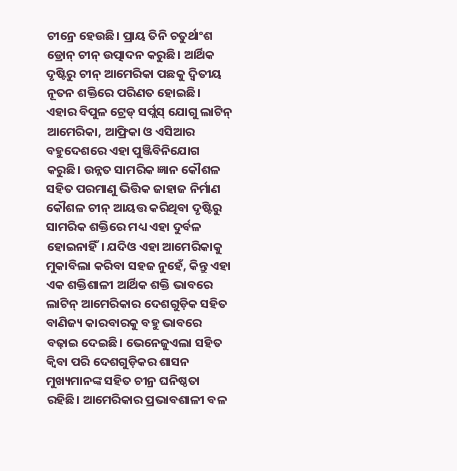ଚୀନ୍ରେ ହେଉଛି। ପ୍ରାୟ ତିନି ଚତୁର୍ଥାଂଶ ଡ୍ରୋନ୍ ଚୀନ୍ ଉତ୍ପାଦନ କରୁଛି। ଆର୍ଥିକ ଦୃଷ୍ଟିରୁ ଚୀନ୍ ଆମେରିକା ପଛକୁ ଦ୍ୱିତୀୟ ନୂତନ ଶକ୍ତିରେ ପରିଣତ ହୋଇଛି।
ଏହାର ବିପୁଳ ଟ୍ରେଡ୍ ସର୍ପ୍ଲସ୍ ଯୋଗୁ ଲାଟିନ୍ ଆମେରିକା, ଆଫ୍ରିକା ଓ ଏସିଆର ବହୁଦେଶରେ ଏହା ପୁଞ୍ଜିବିନିଯୋଗ କରୁଛି। ଉନ୍ନତ ସାମରିକ ଜ୍ଞାନ କୌଶଳ ସହିତ ପରମାଣୁ ଭିତ୍ତିକ ଜାହାଜ ନିର୍ମାଣ କୌଶଳ ଚୀନ୍ ଆୟତ୍ତ କରିଥିବା ଦୃଷ୍ଟିରୁ ସାମରିକ ଶକ୍ତିରେ ମଧ୍ୟ ଏହା ଦୁର୍ବଳ ହୋଇନାହିଁ। ଯଦିଓ ଏହା ଆମେରିକାକୁ ମୁକାବିଲା କରିବା ସହଜ ନୁହେଁ, କିନ୍ତୁ ଏହା ଏକ ଶକ୍ତିଶାଳୀ ଆର୍ଥିକ ଶକ୍ତି ଭାବରେ ଲାଟିନ୍ ଆମେରିକାର ଦେଶଗୁଡ଼ିକ ସହିତ ବାଣିଜ୍ୟ କାରବାରକୁ ବହୁ ଭାବରେ ବଢ଼ାଇ ଦେଇଛି। ଭେନେଜୁଏଲା ସହିତ କ୍ୱିବା ପରି ଦେଶଗୁଡ଼ିକର ଶାସନ ମୁଖ୍ୟମାନଙ୍କ ସହିତ ଚୀନ୍ର ଘନିଷ୍ଠତା ରହିଛି। ଆମେରିକାର ପ୍ରଭାବଶାଳୀ ବଳ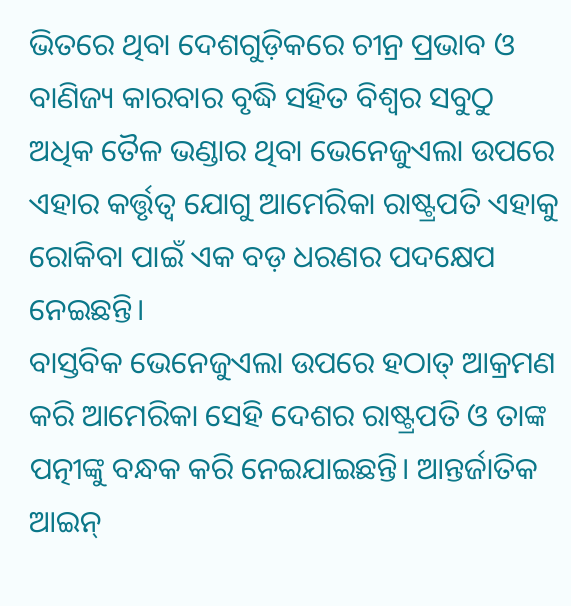ଭିତରେ ଥିବା ଦେଶଗୁଡ଼ିକରେ ଚୀନ୍ର ପ୍ରଭାବ ଓ ବାଣିଜ୍ୟ କାରବାର ବୃଦ୍ଧି ସହିତ ବିଶ୍ୱର ସବୁଠୁ ଅଧିକ ତୈଳ ଭଣ୍ଡାର ଥିବା ଭେନେଜୁଏଲା ଉପରେ ଏହାର କର୍ତ୍ତୃତ୍ୱ ଯୋଗୁ ଆମେରିକା ରାଷ୍ଟ୍ରପତି ଏହାକୁ ରୋକିବା ପାଇଁ ଏକ ବଡ଼ ଧରଣର ପଦକ୍ଷେପ ନେଇଛନ୍ତି।
ବାସ୍ତବିକ ଭେନେଜୁଏଲା ଉପରେ ହଠାତ୍ ଆକ୍ରମଣ କରି ଆମେରିକା ସେହି ଦେଶର ରାଷ୍ଟ୍ରପତି ଓ ତାଙ୍କ ପତ୍ନୀଙ୍କୁ ବନ୍ଧକ କରି ନେଇଯାଇଛନ୍ତି। ଆନ୍ତର୍ଜାତିକ ଆଇନ୍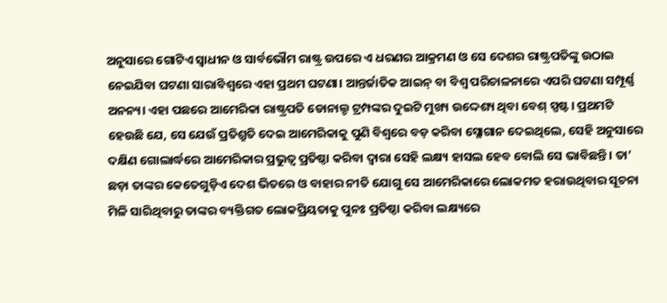ଅନୁସାରେ ଗୋଟିଏ ସ୍ୱାଧୀନ ଓ ସାର୍ବଭୌମ ରାଷ୍ଟ୍ର ଉପରେ ଏ ଧରଣର ଆକ୍ରମଣ ଓ ସେ ଦେଶର ରାଷ୍ଟ୍ରପତିଙ୍କୁ ଉଠାଇ ନେଇଯିବା ଘଟଣା ସାରାବିଶ୍ୱରେ ଏହା ପ୍ରଥମ ଘଟଣା। ଆନ୍ତର୍ଜାତିକ ଆଇନ୍ ବା ବିଶ୍ୱ ପରିଚାଳନାରେ ଏପରି ଘଟଣା ସମ୍ପୂର୍ଣ୍ଣ ଅନନ୍ୟ। ଏହା ପଛରେ ଆମେରିକା ରାଷ୍ଟ୍ରପତି ଡୋନାଲ୍ଡ ଟ୍ରମ୍ପଙ୍କର ଦୁଇଟି ମୁଖ୍ୟ ଉଦ୍ଦେଶ୍ୟ ଥିବା ବେଶ୍ ସ୍ପଷ୍ଟ। ପ୍ରଥମଟି ହେଉଛି ଯେ, ସେ ଯେଉଁ ପ୍ରତିଶ୍ରୁତି ଦେଇ ଆମେରିକାକୁ ପୁଣି ବିଶ୍ୱରେ ବଡ଼ କରିବା ସ୍ଳୋଗାନ ଦେଇଥିଲେ, ସେହି ଅନୁସାରେ ଦକ୍ଷିଣ ଗୋଲାର୍ଦ୍ଧରେ ଆମେରିକାର ପ୍ରଭୁତ୍ୱ ପ୍ରତିଷ୍ଠା କରିବା ଦ୍ୱାରା ସେହି ଲକ୍ଷ୍ୟ ହାସଲ ହେବ ବୋଲି ସେ ଭାବିଛନ୍ତି। ତା’ ଛଡ଼ା ତାଙ୍କର କେତେଗୁଡ଼ିଏ ଦେଶ ଭିତରେ ଓ ବାହାର ନୀତି ଯୋଗୁ ସେ ଆମେରିକାରେ ଲୋକମତ ହରାଉଥିବାର ସୂଚନା ମିଳି ସାରିଥିବାରୁ ତାଙ୍କର ବ୍ୟକ୍ତିଗତ ଲୋକପ୍ରିୟତାକୁ ପୁନଃ ପ୍ରତିଷ୍ଠା କରିବା ଲକ୍ଷ୍ୟରେ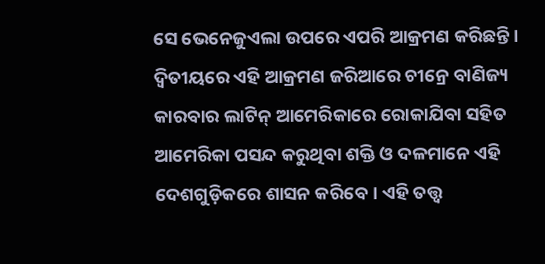ସେ ଭେନେଜୁଏଲା ଉପରେ ଏପରି ଆକ୍ରମଣ କରିଛନ୍ତି।
ଦ୍ୱିତୀୟରେ ଏହି ଆକ୍ରମଣ ଜରିଆରେ ଚୀନ୍ରେ ବାଣିଜ୍ୟ କାରବାର ଲାଟିନ୍ ଆମେରିକାରେ ରୋକାଯିବା ସହିତ ଆମେରିକା ପସନ୍ଦ କରୁଥିବା ଶକ୍ତି ଓ ଦଳମାନେ ଏହି ଦେଶଗୁଡ଼ିକରେ ଶାସନ କରିବେ। ଏହି ତତ୍ତ୍ୱ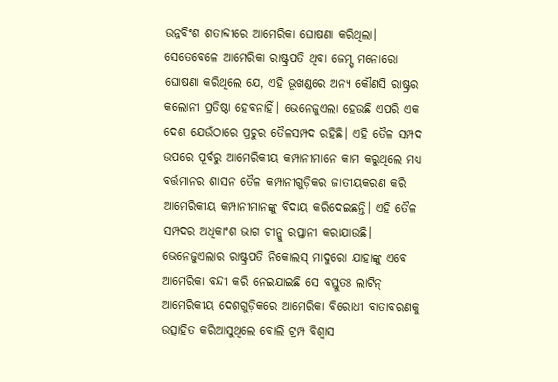ଉନ୍ନବିଂଶ ଶତାବ୍ଦୀରେ ଆମେରିକା ଘୋଷଣା କରିଥିଲା। ସେତେବେଳେ ଆମେରିକା ରାଷ୍ଟ୍ରପତି ଥିବା ଜେମ୍ସ୍ ମନୋରୋ ଘୋଷଣା କରିଥିଲେ ଯେ, ଏହି ଭୂଖଣ୍ଡରେ ଅନ୍ୟ କୌଣସି ରାଷ୍ଟ୍ରର କଲୋନୀ ପ୍ରତିଷ୍ଠା ହେବନାହିଁ। ଭେନେଜୁଏଲା ହେଉଛି ଏପରି ଏକ ଦେଶ ଯେଉଁଠାରେ ପ୍ରଚୁର ତୈଳସମ୍ପଦ ରହିଛି। ଏହି ତୈଳ ସମ୍ପଦ ଉପରେ ପୂର୍ବରୁ ଆମେରିକୀୟ କମ୍ପାନୀମାନେ କାମ କରୁଥିଲେ ମଧ୍ୟ ବର୍ତ୍ତମାନର ଶାସନ ତୈଳ କମ୍ପାନୀଗୁଡ଼ିକର ଜାତୀୟକରଣ କରି ଆମେରିକୀୟ କମ୍ପାନୀମାନଙ୍କୁ ବିଦାୟ କରିଦେଇଛନ୍ତି। ଏହି ତୈଳ ସମ୍ପଦର ଅଧିକାଂଶ ଭାଗ ଚୀନ୍କୁ ରପ୍ତାନୀ କରାଯାଉଛି। ଭେନେଜୁଏଲାର ରାଷ୍ଟ୍ରପତି ନିକୋଲସ୍ ମାଦୁରୋ ଯାହାଙ୍କୁ ଏବେ ଆମେରିକା ବନ୍ଦୀ କରି ନେଇଯାଇଛି ସେ ବସ୍ତୁତଃ ଲାଟିନ୍ ଆମେରିକୀୟ ଦେଶଗୁଡ଼ିକରେ ଆମେରିକା ବିରୋଧୀ ବାତାବରଣକୁ ଉତ୍ସାହିତ କରିଆସୁଥିଲେ ବୋଲି ଟ୍ରମ୍ପ ବିଶ୍ୱାସ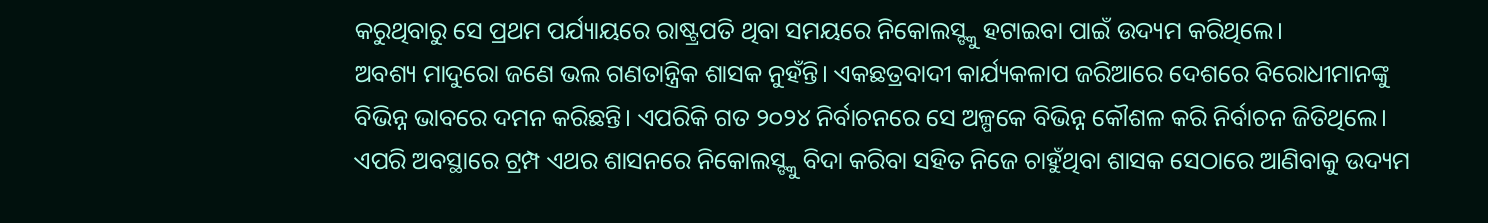କରୁଥିବାରୁ ସେ ପ୍ରଥମ ପର୍ଯ୍ୟାୟରେ ରାଷ୍ଟ୍ରପତି ଥିବା ସମୟରେ ନିକୋଲସ୍ଙ୍କୁ ହଟାଇବା ପାଇଁ ଉଦ୍ୟମ କରିଥିଲେ।
ଅବଶ୍ୟ ମାଦୁରୋ ଜଣେ ଭଲ ଗଣତାନ୍ତ୍ରିକ ଶାସକ ନୁହଁନ୍ତି। ଏକଛତ୍ରବାଦୀ କାର୍ଯ୍ୟକଳାପ ଜରିଆରେ ଦେଶରେ ବିରୋଧୀମାନଙ୍କୁ ବିଭିନ୍ନ ଭାବରେ ଦମନ କରିଛନ୍ତି। ଏପରିକି ଗତ ୨୦୨୪ ନିର୍ବାଚନରେ ସେ ଅଳ୍ପକେ ବିଭିନ୍ନ କୌଶଳ କରି ନିର୍ବାଚନ ଜିତିଥିଲେ। ଏପରି ଅବସ୍ଥାରେ ଟ୍ରମ୍ପ ଏଥର ଶାସନରେ ନିକୋଲସ୍ଙ୍କୁ ବିଦା କରିବା ସହିତ ନିଜେ ଚାହୁଁଥିବା ଶାସକ ସେଠାରେ ଆଣିବାକୁ ଉଦ୍ୟମ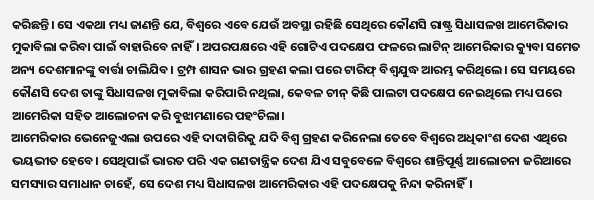କରିଛନ୍ତି। ସେ ଏକଥା ମଧ୍ୟ ଜାଣନ୍ତି ଯେ, ବିଶ୍ୱରେ ଏବେ ଯେଉଁ ଅବସ୍ଥା ରହିଛି ସେଥିରେ କୌଣସି ରାଷ୍ଟ୍ର ସିଧାସଳଖ ଆମେରିକାର ମୁକାବିଲା କରିବା ପାଇଁ ବାହାରିବେ ନାହିଁ। ଅପରପକ୍ଷରେ ଏହି ଗୋଟିଏ ପଦକ୍ଷେପ ଫଳରେ ଲାଟିନ୍ ଆମେରିକାର କ୍ୟୁବା ସମେତ ଅନ୍ୟ ଦେଶମାନଙ୍କୁ ବାର୍ତ୍ତା ଚାଲିଯିବ। ଟ୍ରମ୍ପ ଶାସନ ଭାର ଗ୍ରହଣ କଲା ପରେ ଟାରିଫ୍ ବିଶ୍ୱଯୁଦ୍ଧ ଆରମ୍ଭ କରିଥିଲେ। ସେ ସମୟରେ କୌଣସି ଦେଶ ତାଙ୍କୁ ସିଧାସଳଖ ମୁକାବିଲା କରିପାରି ନଥିଲା, କେବଳ ଚୀନ୍ କିଛି ପାଲଟା ପଦକ୍ଷେପ ନେଇଥିଲେ ମଧ୍ୟ ପରେ ଆମେରିକା ସହିତ ଆଲୋଚନା କରି ବୁଝାମଣାରେ ପହଂଚିଲା।
ଆମେରିକାର ଭେନେଜୁଏଲା ଉପରେ ଏହି ଦାଦାଗିରିକୁ ଯଦି ବିଶ୍ୱ ଗ୍ରହଣ କରିନେଲା ତେବେ ବିଶ୍ୱରେ ଅଧିକାଂଶ ଦେଶ ଏଥିରେ ଭୟଭୀତ ହେବେ। ସେଥିପାଇଁ ଭାରତ ପରି ଏକ ଗଣତାନ୍ତ୍ରିକ ଦେଶ ଯିଏ ସବୁବେଳେ ବିଶ୍ୱରେ ଶାନ୍ତିପୂର୍ଣ୍ଣ ଆଲୋଚନା ଜରିଆରେ ସମସ୍ୟାର ସମାଧାନ ଚାହେଁ, ସେ ଦେଶ ମଧ୍ୟ ସିଧାସଳଖ ଆମେରିକାର ଏହି ପଦକ୍ଷେପକୁ ନିନ୍ଦା କରିନାହିଁ।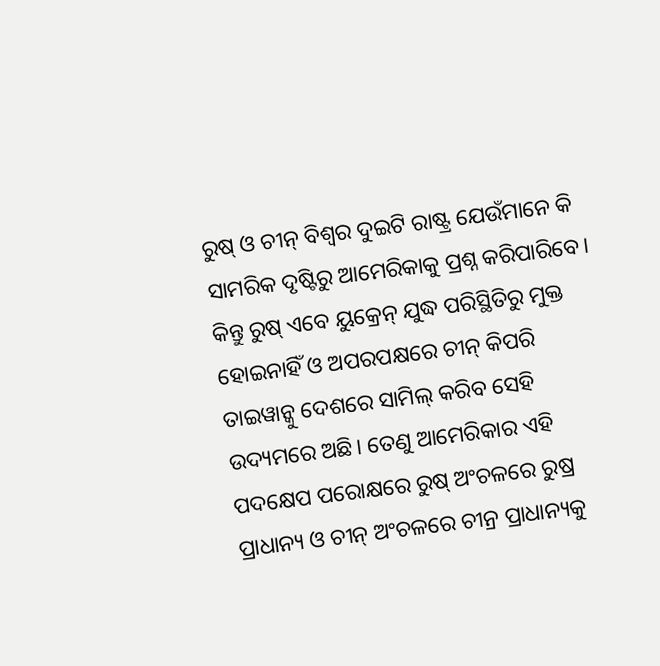ରୁଷ୍ ଓ ଚୀନ୍ ବିଶ୍ୱର ଦୁଇଟି ରାଷ୍ଟ୍ର ଯେଉଁମାନେ କି ସାମରିକ ଦୃଷ୍ଟିରୁ ଆମେରିକାକୁ ପ୍ରଶ୍ନ କରିପାରିବେ। କିନ୍ତୁ ରୁଷ୍ ଏବେ ୟୁକ୍ରେନ୍ ଯୁଦ୍ଧ ପରିସ୍ଥିତିରୁ ମୁକ୍ତ ହୋଇନାହିଁ ଓ ଅପରପକ୍ଷରେ ଚୀନ୍ କିପରି ତାଇୱାନ୍କୁ ଦେଶରେ ସାମିଲ୍ କରିବ ସେହି ଉଦ୍ୟମରେ ଅଛି। ତେଣୁ ଆମେରିକାର ଏହି ପଦକ୍ଷେପ ପରୋକ୍ଷରେ ରୁଷ୍ ଅଂଚଳରେ ରୁଷ୍ର ପ୍ରାଧାନ୍ୟ ଓ ଚୀନ୍ ଅଂଚଳରେ ଚୀନ୍ର ପ୍ରାଧାନ୍ୟକୁ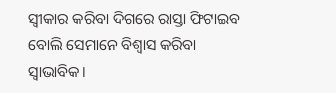ସ୍ୱୀକାର କରିବା ଦିଗରେ ରାସ୍ତା ଫିଟାଇବ ବୋଲି ସେମାନେ ବିଶ୍ୱାସ କରିବା ସ୍ୱାଭାବିକ।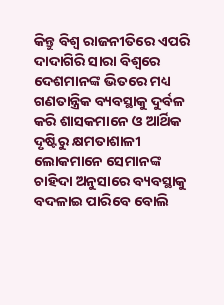କିନ୍ତୁ ବିଶ୍ୱ ରାଜନୀତିରେ ଏପରି ଦାଦାଗିରି ସାରା ବିଶ୍ୱରେ ଦେଶମାନଙ୍କ ଭିତରେ ମଧ୍ୟ ଗଣତାନ୍ତ୍ରିକ ବ୍ୟବସ୍ଥାକୁ ଦୁର୍ବଳ କରି ଶାସକମାନେ ଓ ଆର୍ଥିକ ଦୃଷ୍ଟିରୁ କ୍ଷମତାଶାଳୀ ଲୋକମାନେ ସେମାନଙ୍କ ଚାହିଦା ଅନୁସାରେ ବ୍ୟବସ୍ଥାକୁ ବଦଳାଇ ପାରିବେ ବୋଲି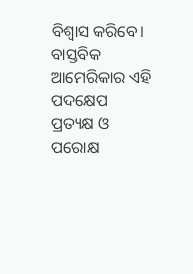ବିଶ୍ୱାସ କରିବେ। ବାସ୍ତବିକ ଆମେରିକାର ଏହି ପଦକ୍ଷେପ ପ୍ରତ୍ୟକ୍ଷ ଓ ପରୋକ୍ଷ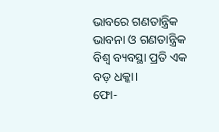ଭାବରେ ଗଣତାନ୍ତ୍ରିକ ଭାବନା ଓ ଗଣତାନ୍ତ୍ରିକ ବିଶ୍ୱ ବ୍ୟବସ୍ଥା ପ୍ରତି ଏକ ବଡ଼ ଧକ୍କା।
ଫୋ-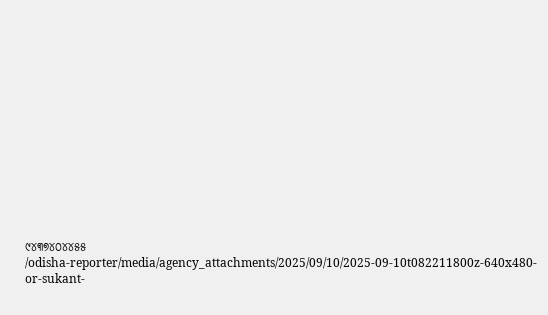୯୪୩୭୪୦୪୪୫୫
/odisha-reporter/media/agency_attachments/2025/09/10/2025-09-10t082211800z-640x480-or-sukant-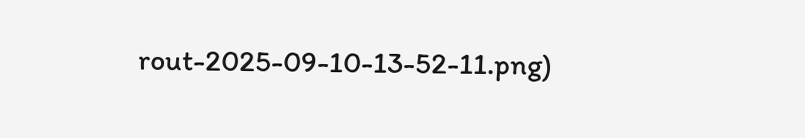rout-2025-09-10-13-52-11.png)